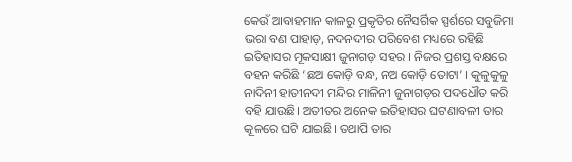କେଉଁ ଆବାହମାନ କାଳରୁ ପ୍ରକୃତିର ନୈସର୍ଗିକ ସ୍ପର୍ଶରେ ସବୁଜିମା ଭରା ବଣ ପାହାଡ଼, ନଦନଦୀର ପରିବେଶ ମଧ୍ୟରେ ରହିଛି ଇତିହାସର ମୂକସାକ୍ଷୀ ଜୁନାଗଡ଼ ସହର । ନିଜର ପ୍ରଶସ୍ତ ବକ୍ଷରେ ବହନ କରିଛି ‘ଛଅ କୋଡ଼ି ବନ୍ଧ, ନଅ କୋଡ଼ି ତୋଟା’ । କୁଳୁକୁଳୁ ନାଦିନୀ ହାତୀନଦୀ ମନ୍ଦିର ମାଳିନୀ ଜୁନାଗଡ଼ର ପଦଧୌତ କରି ବହି ଯାଉଛି। ଅତୀତର ଅନେକ ଇତିହାସର ଘଟଣାବଳୀ ତାର କୂଳରେ ଘଟି ଯାଇଛି। ତଥାପି ତାର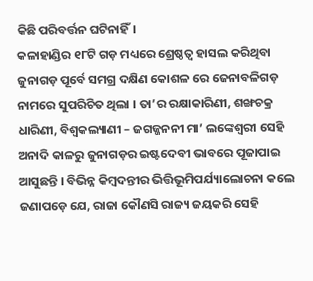କିଛି ପରିବର୍ତ୍ତନ ଘଟିନାହିଁ।
କଳାହାଣ୍ଡିର ୧୮ଟି ଗଡ଼ ମଧ୍ୟରେ ଶ୍ରେଷ୍ଠତ୍ୱ ହାସଲ କରିଥିବା ଜୁନାଗଡ଼ ପୂର୍ବେ ସମଗ୍ର ଦକ୍ଷିଣ କୋଶଳ ରେ ଜେନାବଳିଗଡ଼ ନାମରେ ସୁପରିଚିତ ଥିଲା । ତା’ର ରକ୍ଷାକାରିଣୀ, ଶଙ୍ଖଚକ୍ର ଧାରିଣୀ, ବିଶ୍ଵକଲ୍ୟାଣୀ – ଜଗଜ୍ଜନନୀ ମା’ ଲଙ୍କେଶ୍ଵରୀ ସେହି ଅନାଦି କାଳରୁ ଜୁନାଗଡ଼ର ଇଷ୍ଟଦେବୀ ଭାବରେ ପୂଜାପାଇ ଆସୁଛନ୍ତି । ବିଭିନ୍ନ କିମ୍ବଦନ୍ତୀର ଭିତ୍ତିଭୂମିପର୍ଯ୍ୟାଲୋଚନା କଲେ ଜଣାପଡ଼େ ଯେ, ରାଜା କୌଣସି ରାଜ୍ୟ ଜୟକରି ସେହି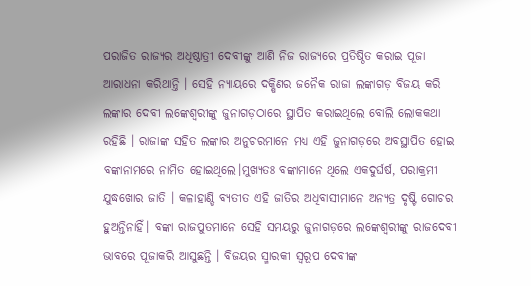ପରାଜିତ ରାଜ୍ୟର ଅଧିଷ୍ଠାତ୍ରୀ ଦେବୀଙ୍କୁ ଆଣି ନିଜ ରାଜ୍ୟରେ ପ୍ରତିଷ୍ଠିତ କରାଇ ପୂଜା ଆରାଧନା କରିଥାନ୍ତି । ସେହି ନ୍ୟାୟରେ ଦକ୍ଷିଣର ଜନୈକ ରାଜା ଲଙ୍କାଗଡ଼ ବିଜୟ କରି ଲଙ୍କାର ଦେବୀ ଲଙ୍କେଶ୍ଵରୀଙ୍କୁ ଜୁନାଗଡ଼ଠାରେ ସ୍ଥାପିତ କରାଇଥିଲେ ବୋଲି ଲୋକକଥା ରହିଛି । ରାଜାଙ୍କ ସହିତ ଲଙ୍କାର ଅନୁଚରମାନେ ମଧ୍ୟ ଏହି ଜୁନାଗଡ଼ରେ ଅବସ୍ଥାପିତ ହୋଇ ବଙ୍କାନାମରେ ନାମିତ ହୋଇଥିଲେ।ମୁଖ୍ୟତଃ ବଙ୍କାମାନେ ଥିଲେ ଏକଦୁର୍ଘର୍ଷ, ପରାକ୍ରମୀ ଯୁଦ୍ଧଖୋର ଜାତି । କଳାହାଣ୍ଡି ବ୍ୟତୀତ ଏହି ଜାତିର ଅଧିବାସୀମାନେ ଅନ୍ୟତ୍ର ଦୃଷ୍ଟି ଗୋଚର ହୁଅନ୍ତିନାହିଁ। ବଙ୍କା ରାଜପୁତମାନେ ସେହି ସମୟରୁ ଜୁନାଗଡ଼ରେ ଲଙ୍କେଶ୍ଵରୀଙ୍କୁ ରାଜଦେବୀ ଭାବରେ ପୂଜାକରି ଆସୁଛନ୍ତି । ବିଜୟର ସ୍ମାରକୀ ସ୍ଵରୂପ ଦେବୀଙ୍କ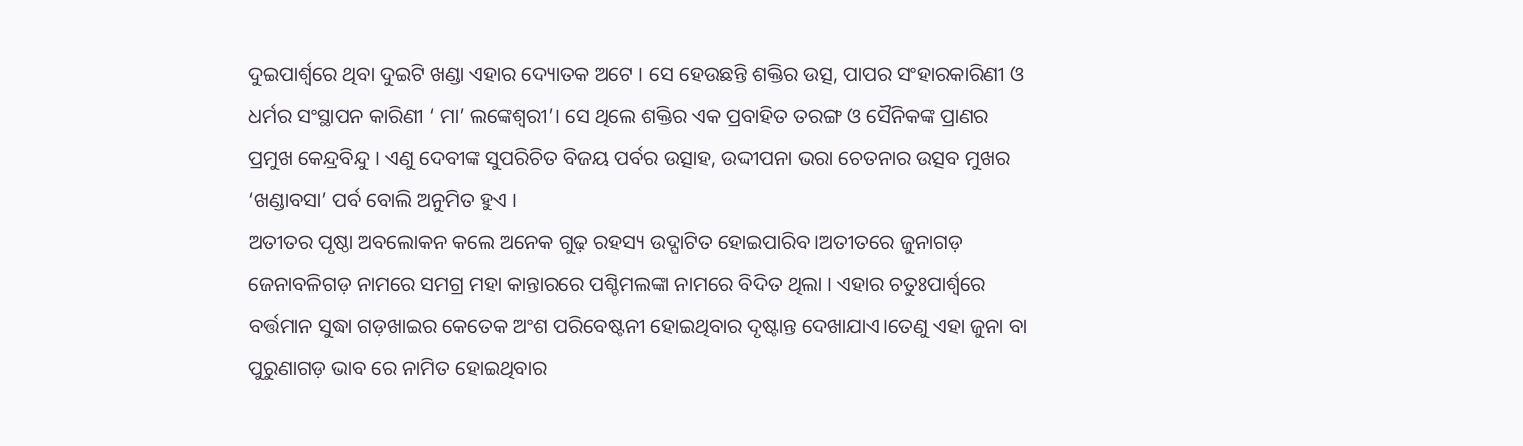ଦୁଇପାର୍ଶ୍ୱରେ ଥିବା ଦୁଇଟି ଖଣ୍ଡା ଏହାର ଦ୍ୟୋତକ ଅଟେ । ସେ ହେଉଛନ୍ତି ଶକ୍ତିର ଉତ୍ସ, ପାପର ସଂହାରକାରିଣୀ ଓ ଧର୍ମର ସଂସ୍ଥାପନ କାରିଣୀ ‘ ମା’ ଲଙ୍କେଶ୍ଵରୀ’। ସେ ଥିଲେ ଶକ୍ତିର ଏକ ପ୍ରବାହିତ ତରଙ୍ଗ ଓ ସୈନିକଙ୍କ ପ୍ରାଣର ପ୍ରମୁଖ କେନ୍ଦ୍ରବିନ୍ଦୁ । ଏଣୁ ଦେବୀଙ୍କ ସୁପରିଚିତ ବିଜୟ ପର୍ବର ଉତ୍ସାହ, ଉଦ୍ଦୀପନା ଭରା ଚେତନାର ଉତ୍ସବ ମୁଖର ‘ଖଣ୍ଡାବସା’ ପର୍ବ ବୋଲି ଅନୁମିତ ହୁଏ ।
ଅତୀତର ପୃଷ୍ଠା ଅବଲୋକନ କଲେ ଅନେକ ଗୁଢ଼ ରହସ୍ୟ ଉଦ୍ଘାଟିତ ହୋଇପାରିବ।ଅତୀତରେ ଜୁନାଗଡ଼ ଜେନାବଳିଗଡ଼ ନାମରେ ସମଗ୍ର ମହା କାନ୍ତାରରେ ପଶ୍ଚିମଲଙ୍କା ନାମରେ ବିଦିତ ଥିଲା । ଏହାର ଚତୁଃପାର୍ଶ୍ଵରେ ବର୍ତ୍ତମାନ ସୁଦ୍ଧା ଗଡ଼ଖାଇର କେତେକ ଅଂଶ ପରିବେଷ୍ଟନୀ ହୋଇଥିବାର ଦୃଷ୍ଟାନ୍ତ ଦେଖାଯାଏ।ତେଣୁ ଏହା ଜୁନା ବା ପୁରୁଣାଗଡ଼ ଭାବ ରେ ନାମିତ ହୋଇଥିବାର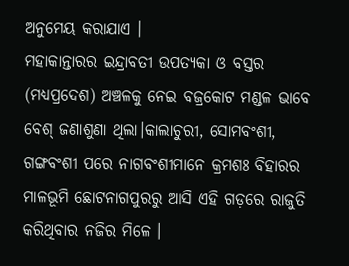ଅନୁମେୟ କରାଯାଏ ।
ମହାକାନ୍ତାରର ଇନ୍ଦ୍ରାବତୀ ଉପତ୍ୟକା ଓ ବସ୍ତର (ମଧ୍ୟପ୍ରଦେଶ) ଅଞ୍ଚଳକୁ ନେଇ ବଜ୍ରକୋଟ ମଣ୍ଡଳ ଭାବେ ବେଶ୍ ଜଣାଶୁଣା ଥିଲା।କାଲାଚୁରୀ, ସୋମବଂଶୀ, ଗଙ୍ଗବଂଶୀ ପରେ ନାଗବଂଶୀମାନେ କ୍ରମଶଃ ବିହାରର ମାଳଭୂମି ଛୋଟନାଗପୁରରୁ ଆସି ଏହି ଗଡ଼ରେ ରାଜୁତି କରିଥିବାର ନଜିର ମିଳେ ।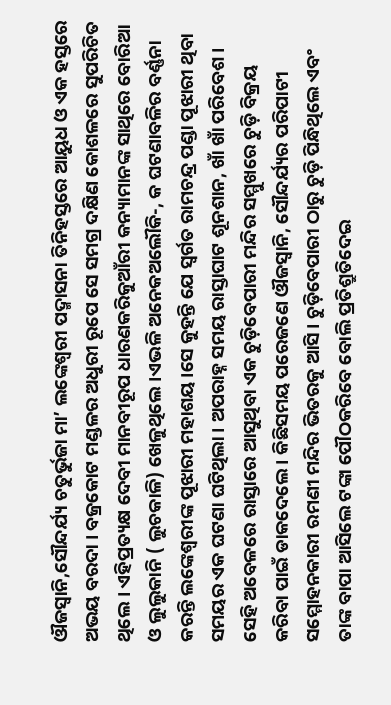ଔଜସ୍ୱାନି,ସୌନ୍ଦର୍ଯ୍ୟ ଚତୁର୍ଭୁଜା ମା’ ଲଙ୍କେଶ୍ଵରୀ ପଦ୍ମାସନା ତିନିହସ୍ତରେ ଆୟୁଧ ଓ ଏକ ହସ୍ତରେ ଅଭୟ ବରଦା । ବଜ୍ରକୋଟ ମଣ୍ଡଳର ଅଧୁରୀ ରୂପେ ସେ ସମଗ୍ର ଦକ୍ଷିଣ କୋଶଳରେ ସୁପରିଚିତ ଥିଲେ । ଏହିପ୍ରତ୍ୟକ୍ଷ ଦେବୀ ମାନବୀରୂପ ଧାରଣକରିକୁଆଁରୀ କନ୍ୟାମାନଙ୍କ ସାଥିରେ ବୋରିଆ ଓ ଲୁଲୁକାନି ( ଲୁଚକାଳି) ଖେଳୁଥିଲେ।ଏଭଳି ଅନେକଅଲୌକି-, କ ଘଟଣାବଳିର ବର୍ଣ୍ଣନା କରନ୍ତି ଲଙ୍କେଶ୍ଵରୀଙ୍କ ପୂଝାରୀ ମହାଶୟ।ସେ କୁହନ୍ତି ଯେ ସ୍ଵର୍ଗତ ରାମଚନ୍ଦ୍ର ପଣ୍ଡା ପୂଝାରୀ ଥିବା ସମୟର ଏକ ଘଟଣା ଘଟିଥିଲା । ଅପରାହ୍ନ ସମୟ ରାସ୍ତାଘାଟ ଶୂନଶାନ, ଖାଁ ଖାଁ ପରିବେଶ। ସେହି ଅବେଳରେ ରାସ୍ତାରେ ଆସୁଥିବା ଏକ ଚୁଡ଼ିବେପାରୀ ମନ୍ଦିର ସମ୍ମୁଖରେ ଚୁଡ଼ି ବିକ୍ରୟ କରିବା ପାଇଁ ଡାକଦେଲେ । କିଛିସମୟ ପରେଜଣେ ଔଜସ୍ୱାନି, ସୌନ୍ଦର୍ଯ୍ୟର ପରିପାଟୀ ସମ୍ମୋହନକାରୀ ରମଣୀ ମନ୍ଦିର ଭିତରକୁ ଆସି । ଚୁଡ଼ିବେପାରୀ ଠାରୁ ଚୁଡ଼ି ପିନ୍ଧିଥିଲେ ଏବଂ ତାଙ୍କ ବାପା ଆସିଲେ ଟଙ୍କା ପୌଠକରିବେ ବୋଲି ପ୍ରତିଶ୍ରୁତିଦେଇ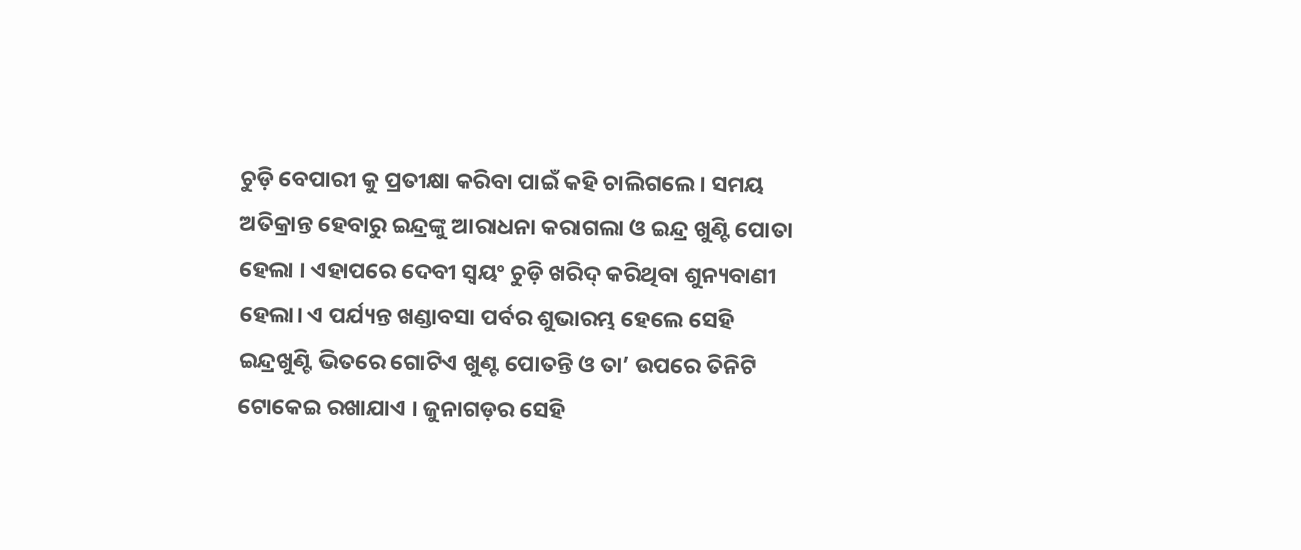ଚୁଡ଼ି ବେପାରୀ କୁ ପ୍ରତୀକ୍ଷା କରିବା ପାଇଁ କହି ଚାଲିଗଲେ। ସମୟ ଅତିକ୍ରାନ୍ତ ହେବାରୁ ଇନ୍ଦ୍ରଙ୍କୁ ଆରାଧନା କରାଗଲା ଓ ଇନ୍ଦ୍ର ଖୁଣ୍ଟି ପୋତା ହେଲା । ଏହାପରେ ଦେବୀ ସ୍ୱୟଂ ଚୁଡ଼ି ଖରିଦ୍ କରିଥିବା ଶୁନ୍ୟବାଣୀ ହେଲା। ଏ ପର୍ଯ୍ୟନ୍ତ ଖଣ୍ଡାବସା ପର୍ବର ଶୁଭାରମ୍ଭ ହେଲେ ସେହି ଇନ୍ଦ୍ରଖୁଣ୍ଟି ଭିତରେ ଗୋଟିଏ ଖୁଣ୍ଟ ପୋତନ୍ତି ଓ ତା’ ଉପରେ ତିନିଟି ଟୋକେଇ ରଖାଯାଏ । ଜୁନାଗଡ଼ର ସେହି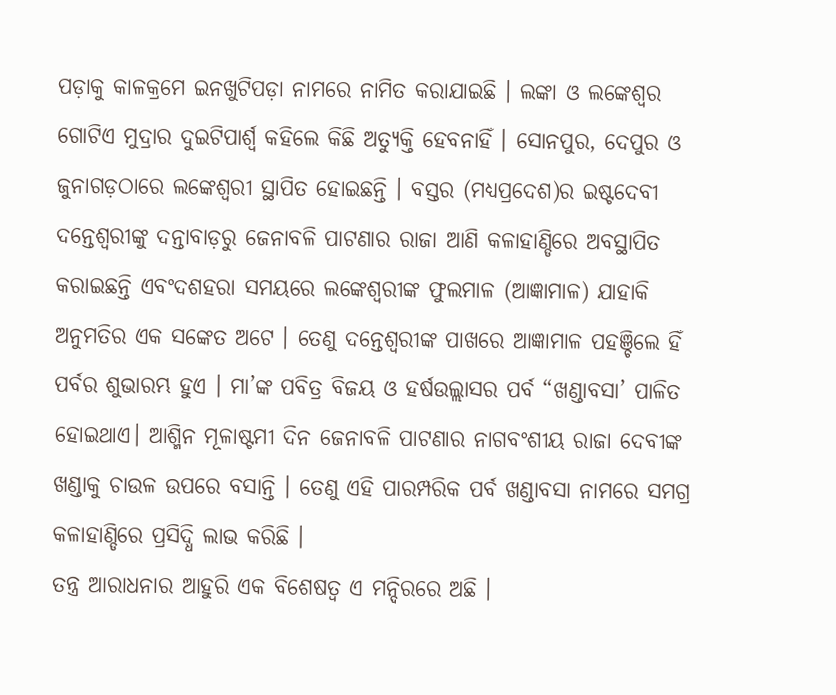ପଡ଼ାକୁ କାଳକ୍ରମେ ଇନଖୁଟିପଡ଼ା ନାମରେ ନାମିତ କରାଯାଇଛି । ଲଙ୍କା ଓ ଲଙ୍କେଶ୍ଵର ଗୋଟିଏ ମୁଦ୍ରାର ଦୁଇଟିପାର୍ଶ୍ୱ କହିଲେ କିଛି ଅତ୍ୟୁକ୍ତି ହେବନାହିଁ । ସୋନପୁର, ଦେପୁର ଓ ଜୁନାଗଡ଼ଠାରେ ଲଙ୍କେଶ୍ଵରୀ ସ୍ଥାପିତ ହୋଇଛନ୍ତି । ବସ୍ତର (ମଧ୍ୟପ୍ରଦେଶ)ର ଇଷ୍ଟଦେବୀ ଦନ୍ତେଶ୍ଵରୀଙ୍କୁ ଦନ୍ତାବାଡ଼ରୁ ଜେନାବଳି ପାଟଣାର ରାଜା ଆଣି କଳାହାଣ୍ଡିରେ ଅବସ୍ଥାପିତ କରାଇଛନ୍ତି ଏବଂଦଶହରା ସମୟରେ ଲଙ୍କେଶ୍ଵରୀଙ୍କ ଫୁଲମାଳ (ଆଜ୍ଞାମାଳ) ଯାହାକି ଅନୁମତିର ଏକ ସଙ୍କେତ ଅଟେ । ତେଣୁ ଦନ୍ତେଶ୍ଵରୀଙ୍କ ପାଖରେ ଆଜ୍ଞାମାଳ ପହଞ୍ଚିଲେ ହିଁ ପର୍ବର ଶୁଭାରମ୍ଭ ହୁଏ । ମା’ଙ୍କ ପବିତ୍ର ବିଜୟ ଓ ହର୍ଷଉଲ୍ଲାସର ପର୍ବ “ଖଣ୍ଡାବସା’ ପାଳିତ ହୋଇଥାଏ। ଆଶ୍ମିନ ମୂଳାଷ୍ଟମୀ ଦିନ ଜେନାବଳି ପାଟଣାର ନାଗବଂଶୀୟ ରାଜା ଦେବୀଙ୍କ ଖଣ୍ଡାକୁ ଚାଉଳ ଉପରେ ବସାନ୍ତି । ତେଣୁ ଏହି ପାରମ୍ପରିକ ପର୍ବ ଖଣ୍ଡାବସା ନାମରେ ସମଗ୍ର କଳାହାଣ୍ଡିରେ ପ୍ରସିଦ୍ଧି ଲାଭ କରିଛି ।
ତନ୍ତ୍ର ଆରାଧନାର ଆହୁରି ଏକ ବିଶେଷତ୍ଵ ଏ ମନ୍ଦିରରେ ଅଛି ।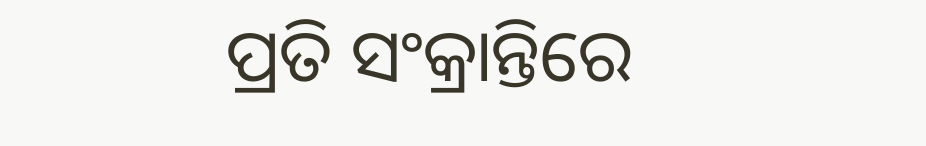ପ୍ରତି ସଂକ୍ରାନ୍ତିରେ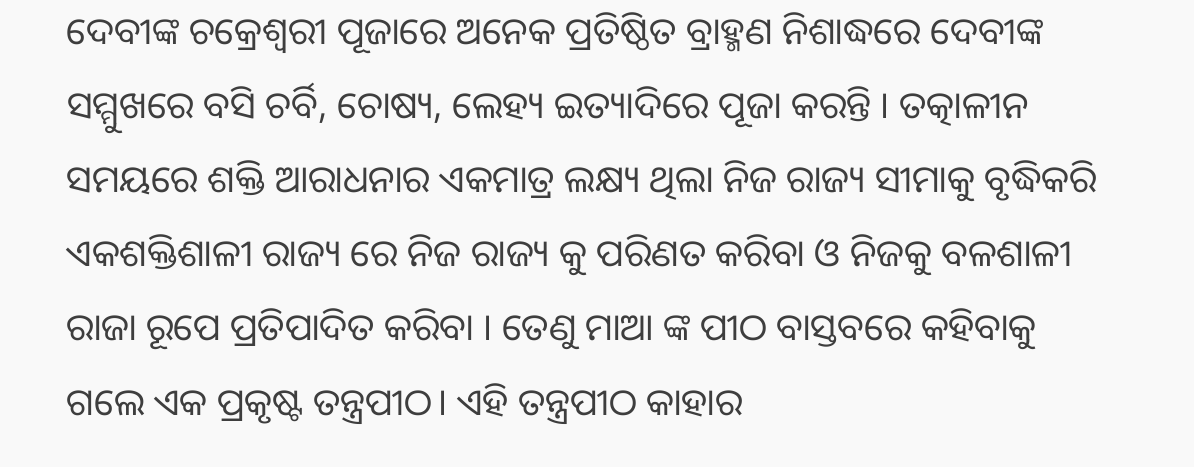ଦେବୀଙ୍କ ଚକ୍ରେଶ୍ଵରୀ ପୂଜାରେ ଅନେକ ପ୍ରତିଷ୍ଠିତ ବ୍ରାହ୍ମଣ ନିଶାଦ୍ଧରେ ଦେବୀଙ୍କ ସମ୍ମୁଖରେ ବସି ଚର୍ବି, ଚୋଷ୍ୟ, ଲେହ୍ୟ ଇତ୍ୟାଦିରେ ପୂଜା କରନ୍ତି । ତତ୍କାଳୀନ ସମୟରେ ଶକ୍ତି ଆରାଧନାର ଏକମାତ୍ର ଲକ୍ଷ୍ୟ ଥିଲା ନିଜ ରାଜ୍ୟ ସୀମାକୁ ବୃଦ୍ଧିକରି ଏକଶକ୍ତିଶାଳୀ ରାଜ୍ୟ ରେ ନିଜ ରାଜ୍ୟ କୁ ପରିଣତ କରିବା ଓ ନିଜକୁ ବଳଶାଳୀ ରାଜା ରୂପେ ପ୍ରତିପାଦିତ କରିବା । ତେଣୁ ମାଆ ଙ୍କ ପୀଠ ବାସ୍ତବରେ କହିବାକୁ ଗଲେ ଏକ ପ୍ରକୃଷ୍ଟ ତନ୍ତ୍ରପୀଠ। ଏହି ତନ୍ତ୍ରପୀଠ କାହାର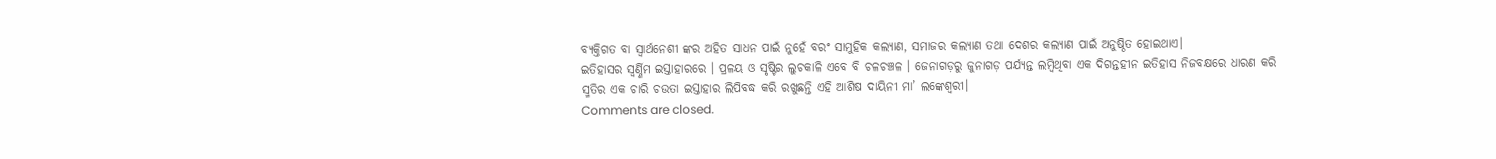ବ୍ୟକ୍ତିଗତ ବା ସ୍ୱାର୍ଥନେଶୀ ଙ୍କର ଅହିତ ସାଧନ ପାଇଁ ନୁହେଁ ବରଂ ସାମୁହିକ କଲ୍ୟାଣ, ସମାଜର କଲ୍ୟାଣ ତଥା ଦେଶର କଲ୍ୟାଣ ପାଇଁ ଅନୁଷ୍ଠିତ ହୋଇଥାଏ।
ଇତିହାସର ସ୍ଵର୍ଣ୍ଣିମ ଇସ୍ତାହାରରେ । ପ୍ରଳୟ ଓ ସୃଷ୍ଟିର ଲୁଚକାଳି ଏବେ ବି ଚଳଚଞ୍ଚଳ । ଜେନାଗଡ଼ରୁ ଜୁନାଗଡ଼ ପର୍ଯ୍ୟନ୍ତ ଲମ୍ବିଥିବା ଏକ ଦିଗନ୍ତହୀନ ଇତିହାସ ନିଜବକ୍ଷରେ ଧାରଣ କରି ସ୍ମତିର ଏକ ଚାରି ଚଉତା ଇସ୍ତାହାର ଲିପିବଦ୍ଧ କରି ରଖୁଛନ୍ତି ଏହି ଆଶିଷ ଦାୟିନୀ ମା’ ଲଙ୍କେଶ୍ୱରୀ।
Comments are closed.